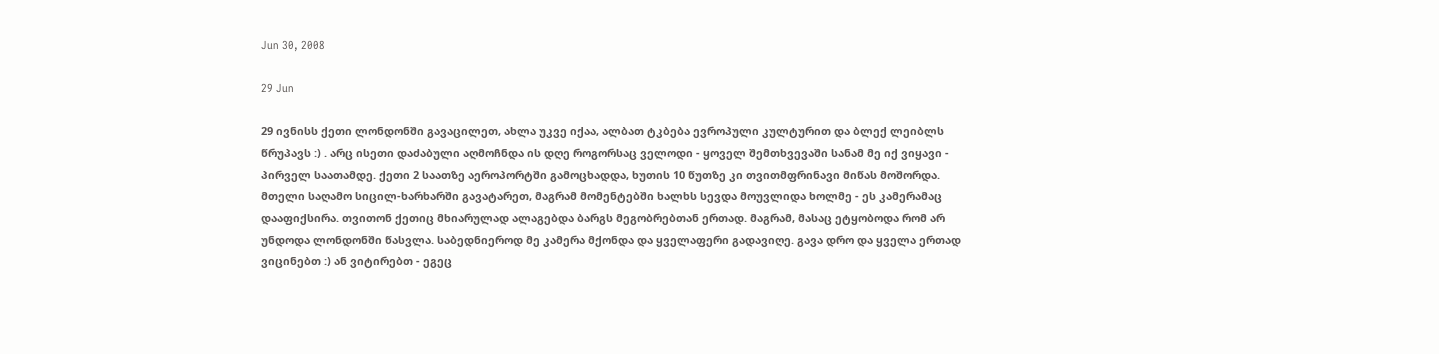Jun 30, 2008

29 Jun

29 ივნისს ქეთი ლონდონში გავაცილეთ, ახლა უკვე იქაა, ალბათ ტკბება ევროპული კულტურით და ბლექ ლეიბლს წრუპავს :) . არც ისეთი დაძაბული აღმოჩნდა ის დღე როგორსაც ველოდი - ყოველ შემთხვევაში სანამ მე იქ ვიყავი - პირველ საათამდე. ქეთი 2 საათზე აეროპორტში გამოცხადდა, ხუთის 10 წუთზე კი თვითმფრინავი მიწას მოშორდა.
მთელი საღამო სიცილ-ხარხარში გავატარეთ, მაგრამ მომენტებში ხალხს სევდა მოუვლიდა ხოლმე - ეს კამერამაც დააფიქსირა. თვითონ ქეთიც მხიარულად ალაგებდა ბარგს მეგობრებთან ერთად. მაგრამ, მასაც ეტყობოდა რომ არ უნდოდა ლონდონში წასვლა. საბედნიეროდ მე კამერა მქონდა და ყველაფერი გადავიღე. გავა დრო და ყველა ერთად ვიცინებთ :) ან ვიტირებთ - ეგეც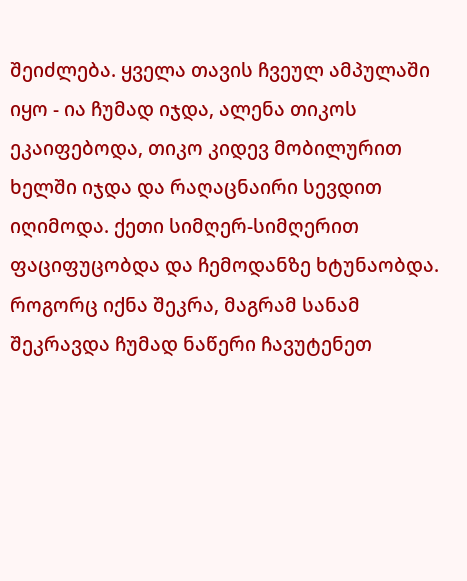შეიძლება. ყველა თავის ჩვეულ ამპულაში იყო - ია ჩუმად იჯდა, ალენა თიკოს ეკაიფებოდა, თიკო კიდევ მობილურით ხელში იჯდა და რაღაცნაირი სევდით იღიმოდა. ქეთი სიმღერ-სიმღერით ფაციფუცობდა და ჩემოდანზე ხტუნაობდა. როგორც იქნა შეკრა, მაგრამ სანამ შეკრავდა ჩუმად ნაწერი ჩავუტენეთ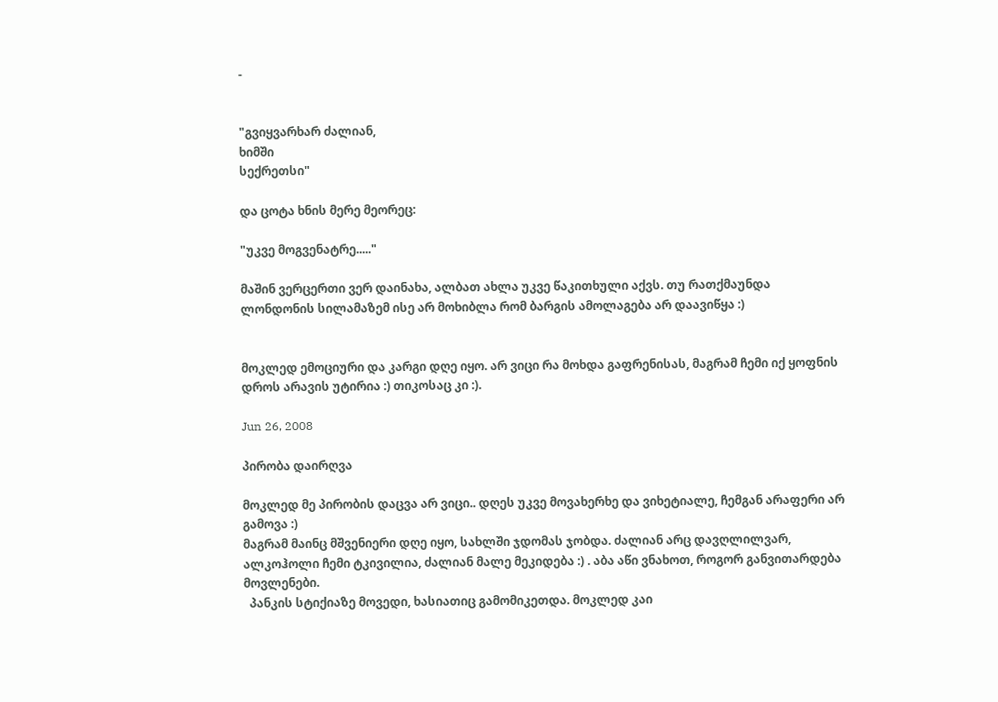-


"გვიყვარხარ ძალიან,
ხიმში
სექრეთსი"

და ცოტა ხნის მერე მეორეც:

"უკვე მოგვენატრე....."

მაშინ ვერცერთი ვერ დაინახა, ალბათ ახლა უკვე წაკითხული აქვს. თუ რათქმაუნდა ლონდონის სილამაზემ ისე არ მოხიბლა რომ ბარგის ამოლაგება არ დაავიწყა :)


მოკლედ ემოციური და კარგი დღე იყო. არ ვიცი რა მოხდა გაფრენისას, მაგრამ ჩემი იქ ყოფნის დროს არავის უტირია :) თიკოსაც კი :).

Jun 26, 2008

პირობა დაირღვა

მოკლედ მე პირობის დაცვა არ ვიცი.. დღეს უკვე მოვახერხე და ვიხეტიალე, ჩემგან არაფერი არ გამოვა :)
მაგრამ მაინც მშვენიერი დღე იყო, სახლში ჯდომას ჯობდა. ძალიან არც დავღლილვარ, ალკოჰოლი ჩემი ტკივილია, ძალიან მალე მეკიდება :) . აბა აწი ვნახოთ, როგორ განვითარდება მოვლენები.
  პანკის სტიქიაზე მოვედი, ხასიათიც გამომიკეთდა. მოკლედ კაი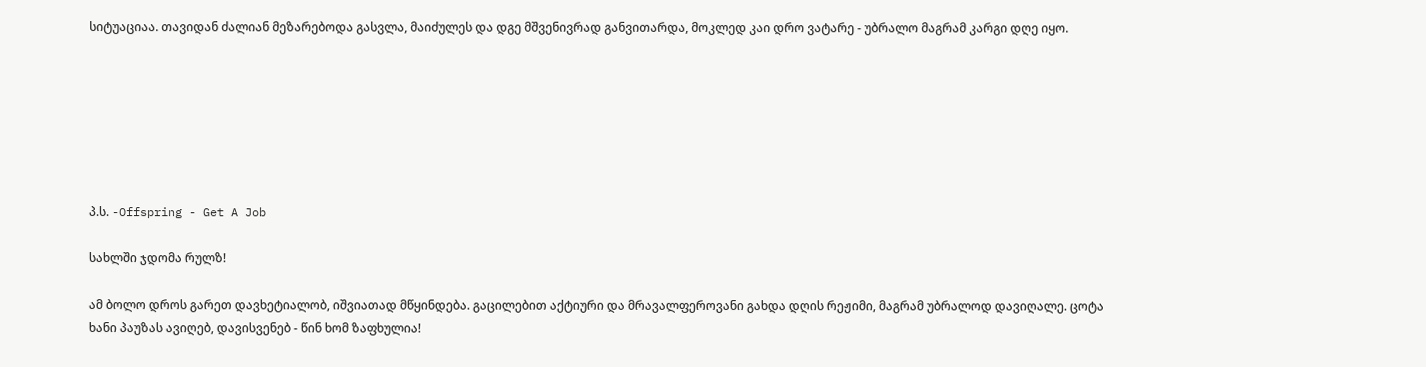სიტუაციაა. თავიდან ძალიან მეზარებოდა გასვლა, მაიძულეს და დგე მშვენივრად განვითარდა, მოკლედ კაი დრო ვატარე - უბრალო მაგრამ კარგი დღე იყო.







პ.ს. -Offspring - Get A Job

სახლში ჯდომა რულზ!

ამ ბოლო დროს გარეთ დავხეტიალობ, იშვიათად მწყინდება. გაცილებით აქტიური და მრავალფეროვანი გახდა დღის რეჟიმი, მაგრამ უბრალოდ დავიღალე. ცოტა ხანი პაუზას ავიღებ, დავისვენებ - წინ ხომ ზაფხულია!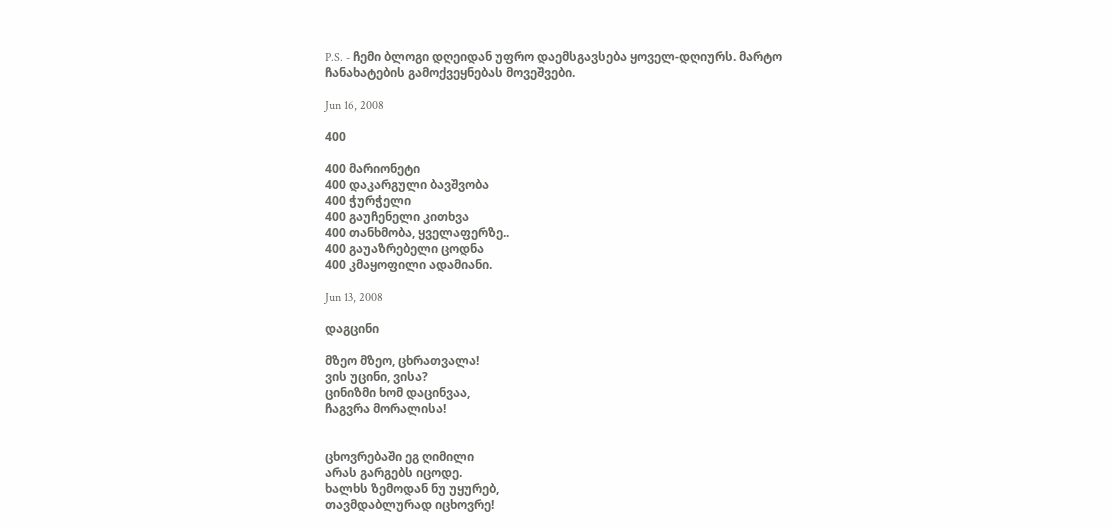P.S. - ჩემი ბლოგი დღეიდან უფრო დაემსგავსება ყოველ-დღიურს. მარტო ჩანახატების გამოქვეყნებას მოვეშვები.

Jun 16, 2008

400

400 მარიონეტი
400 დაკარგული ბავშვობა
400 ჭურჭელი
400 გაუჩენელი კითხვა
400 თანხმობა, ყველაფერზე..
400 გაუაზრებელი ცოდნა
400 კმაყოფილი ადამიანი.

Jun 13, 2008

დაგცინი

მზეო მზეო, ცხრათვალა!
ვის უცინი, ვისა?
ცინიზმი ხომ დაცინვაა,
ჩაგვრა მორალისა!


ცხოვრებაში ეგ ღიმილი
არას გარგებს იცოდე.
ხალხს ზემოდან ნუ უყურებ,
თავმდაბლურად იცხოვრე!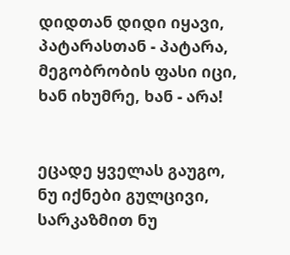დიდთან დიდი იყავი,
პატარასთან - პატარა,
მეგობრობის ფასი იცი,
ხან იხუმრე, ხან - არა!


ეცადე ყველას გაუგო,
ნუ იქნები გულცივი,
სარკაზმით ნუ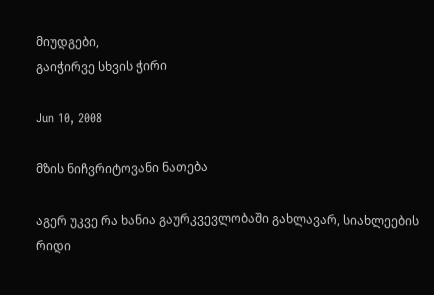მიუდგები,
გაიჭირვე სხვის ჭირი

Jun 10, 2008

მზის ნიჩვრიტოვანი ნათება

აგერ უკვე რა ხანია გაურკვევლობაში გახლავარ, სიახლეების რიდი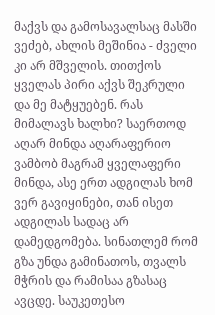მაქვს და გამოსავალსაც მასში ვეძებ, ახლის მეშინია - ძველი კი არ მშველის. თითქოს ყველას პირი აქვს შეკრული და მე მატყუებენ. რას მიმალავს ხალხი? საერთოდ აღარ მინდა აღარაფერიო ვამბობ მაგრამ ყველაფერი მინდა, ასე ერთ ადგილას ხომ ვერ გავიყინები, თან ისეთ ადგილას სადაც არ დამედგომება. სინათლემ რომ გზა უნდა გამინათოს, თვალს მჭრის და რამისაა გზასაც ავცდე. საუკეთესო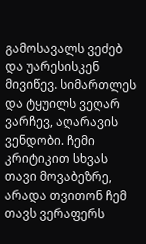გამოსავალს ვეძებ და უარესისკენ მივიწევ. სიმართლეს და ტყუილს ვეღარ ვარჩევ, აღარავის ვენდობი. ჩემი კრიტიკით სხვას თავი მოვაბეზრე, არადა თვითონ ჩემ თავს ვერაფერს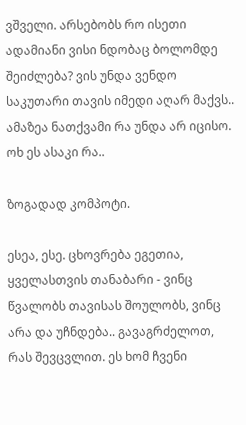ვშველი. არსებობს რო ისეთი ადამიანი ვისი ნდობაც ბოლომდე შეიძლება? ვის უნდა ვენდო საკუთარი თავის იმედი აღარ მაქვს.. ამაზეა ნათქვამი რა უნდა არ იცისო. ოხ ეს ასაკი რა..

ზოგადად კომპოტი.

ესეა, ესე. ცხოვრება ეგეთია, ყველასთვის თანაბარი - ვინც წვალობს თავისას შოულობს, ვინც არა და უჩნდება.. გავაგრძელოთ, რას შევცვლით. ეს ხომ ჩვენი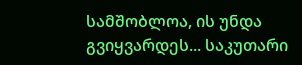სამშობლოა, ის უნდა გვიყვარდეს... საკუთარი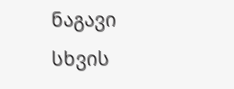ნაგავი სხვის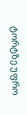ტორტზე უფრო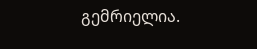გემრიელია.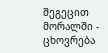შეგეცით მორალში - ცხოვრება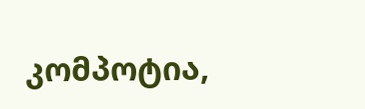კომპოტია,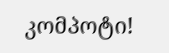კომპოტი!